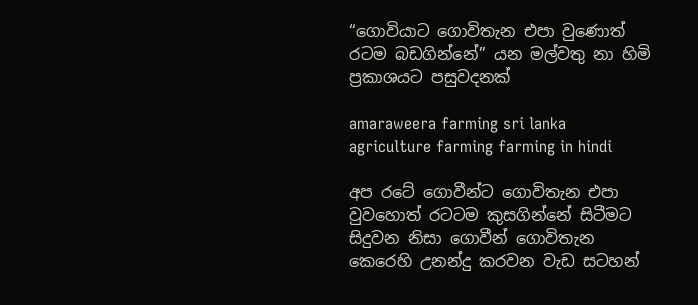“ගොවියාට ගොවිතැන එපා වුණොත් රටම බඩගින්නේ” යන මල්වතු නා හිමි ප්‍රකාශයට පසුවදනක්

amaraweera farming sri lanka agriculture farming farming in hindi

අප රටේ ගොවීන්ට ගොවිතැන එපා වුවහොත් රටටම කුසගින්නේ සිටීමට සිදුවන නිසා ගොවීන් ගොවිතැන කෙරෙහි උනන්දු කරවන වැඩ සටහන්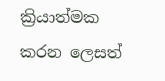ක්‍රියාත්මක කරන ලෙසත්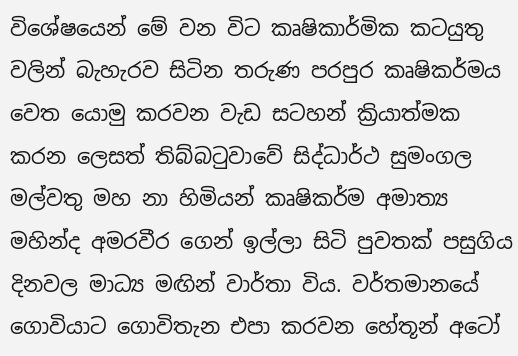විශේෂයෙන් මේ වන විට කෘෂිකාර්මික කටයුතු වලින් බැහැරව සිටින තරුණ පරපුර කෘෂිකර්මය වෙත යොමු කරවන වැඩ සටහන් ක්‍රියාත්මක කරන ලෙසත් තිබ්බටුවාවේ සිද්ධාර්ථ සුමංගල මල්වතු මහ නා හිමියන් කෘෂිකර්ම අමාත්‍ය මහින්ද අමරවීර ගෙන් ඉල්ලා සිටි පුවතක් පසුගිය දිනවල මාධ්‍ය මඟින් වාර්තා විය. වර්තමානයේ ගොවියාට ගොවිතැන එපා කරවන හේතූන් අටෝ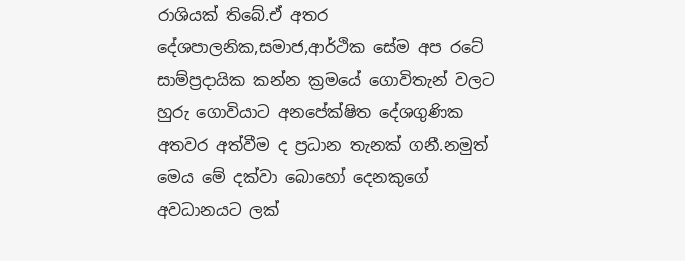රාශියක් තිබේ.ඒ අතර දේශපාලනික,සමාජ,ආර්ථික සේම අප රටේ සාම්ප්‍රදායික කන්න ක්‍රමයේ ගොවිතැන් වලට හුරු ගොවියාට අනපේක්ෂිත දේශගුණික අතවර අත්වීම ද ප්‍රධාන තැනක් ගනී.නමුත් මෙය මේ දක්වා බොහෝ දෙනකුගේ අවධානයට ලක්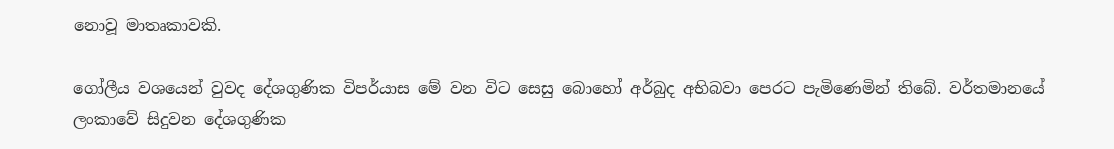නොවූ මාතෘකාවකි.

ගෝලීය වශයෙන් වුවද දේශගුණික විපර්යාස මේ වන විට සෙසු බොහෝ අර්බුද අභිබවා පෙරට පැමිණෙමින් තිබේ. වර්තමානයේ ලංකාවේ සිදුවන දේශගුණික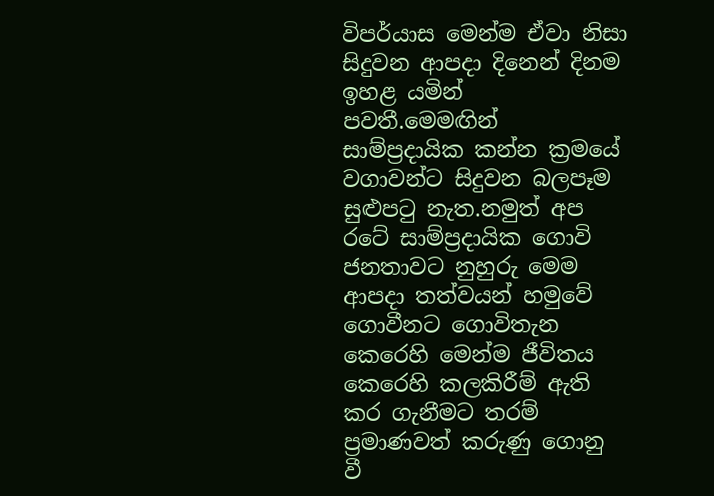විපර්යාස මෙන්ම ඒවා නිසා සිදුවන ආපදා දිනෙන් දිනම ඉහළ යමින් පවතී.මෙමඟින් සාම්ප්‍රදායික කන්න ක්‍රමයේ වගාවන්ට සිදුවන බලපෑම සුළුපටු නැත.නමුත් අප රටේ සාම්ප්‍රදායික ගොවි ජනතාවට නුහුරු මෙම ආපදා තත්වයන් හමුවේ ගොවීනට ගොවිතැන කෙරෙහි මෙන්ම ජීවිතය කෙරෙහි කලකිරීම් ඇති කර ගැනීමට තරම් ප්‍රමාණවත් කරුණු ගොනු වී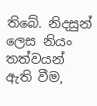තිබේ. නිදසුන් ලෙස නියං තත්වයන් ඇති වීම,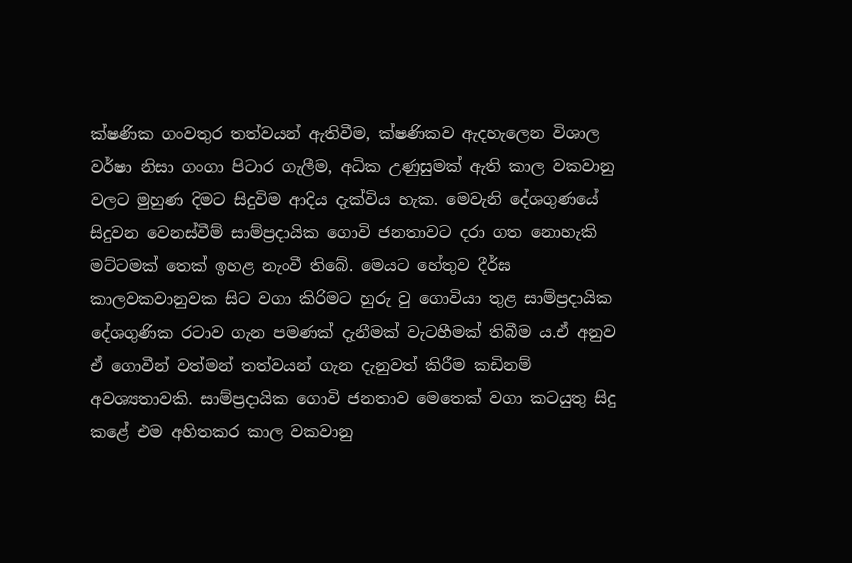ක්ෂණික ගංවතුර තත්වයන් ඇතිවීම, ක්ෂණිකව ඇදහැලෙන විශාල වර්ෂා නිසා ගංගා පිටාර ගැලීම, අධික උණුසුමක් ඇති කාල වකවානු වලට මුහුණ දිමට සිදුවිම ආදිය දැක්විය හැක. මෙවැනි දේශගුණයේ සිදුවන වෙනස්වීම් සාම්ප්‍රදායික ගොවි ජනතාවට දරා ගත නොහැකි මට්ටමක් තෙක් ඉහළ නැංවී තිබේ. මෙයට හේතුව දීර්ඝ කාලවකවානුවක සිට වගා කිරිමට හුරු වු ගොවියා තුළ සාම්ප්‍රදායික දේශගුණික රටාව ගැන පමණක් දැනීමක් වැටහීමක් තිබීම ය.ඒ අනුව ඒ ගොවීන් වත්මන් තත්වයන් ගැන දැනුවත් කිරීම කඩිනම් අවශ්‍යතාවකි. සාම්ප්‍රදායික ගොවි ජනතාව මෙතෙක් වගා කටයුතු සිදු කළේ එම අහිතකර කාල වකවානු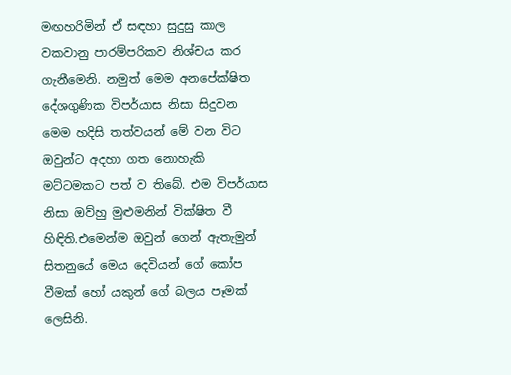මඟහරිමින් ඒ සඳහා සුදුසු කාල වකවානු පාරම්පරිකව නිශ්චය කර ගැනීමෙනි. නමුත් මෙම අනපේක්ෂිත දේශගුණික විපර්යාස නිසා සිදුවන මෙම හදිසි තත්වයන් මේ වන විට ඔවුන්ට අදහා ගත නොහැකි මට්ටමකට පත් ව තිබේ. එම විපර්යාස නිසා ඔව්හු මුළුමනින් වික්ෂිත වී හිඳිති.එමෙන්ම ඔවුන් ගෙන් ඇතැමුන් සිතනුයේ මෙය දෙවියන් ගේ කෝප වීමක් හෝ යකුන් ගේ බලය පෑමක් ලෙසිනි.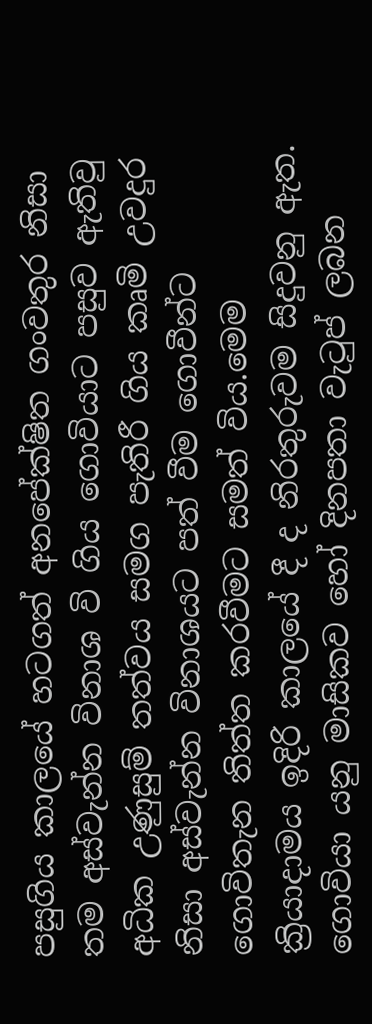පසුගිය කාලයේ හටගත් අනපේක්ෂිත ගංවතුර නිසා තම අස්වැන්න විනාශ වි ගිය ගොවියාට පසුව ඇතිවු අධික උණුසුම් තත්වය සමග පැතිරී ගිය කෘමි උවදුර නිසා අස්වැන්න විනාශයට පත් වීම ගොවීන්ට ගොවිතැන තිත්ත කරවීමට සමත් විය.මෙම ක්‍රියාදාමය ඉදිරි කාලයේ දී ද නිරතුරුවම සිදුවනු ඇත. ගොවියා යනු මාසිකව හෝ දිනපතා වැටුප් ලබන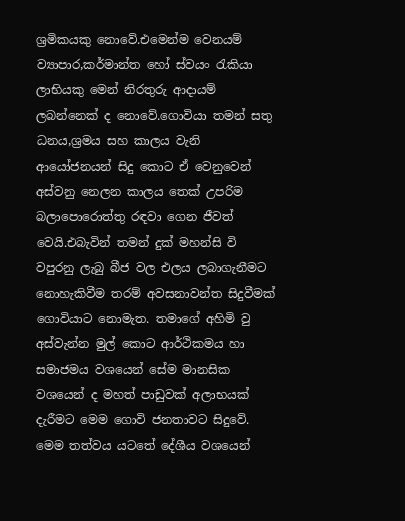ශ්‍රමිකයකු නොවේ.එමෙන්ම වෙනයම් ව්‍යාපාර,කර්මාන්ත හෝ ස්වයං රැකියා ලාභියකු මෙන් නිරතුරු ආදායම් ලබන්නෙක් ද නොවේ.ගොවියා තමන් සතු ධනය,ශ්‍රමය සහ කාලය වැනි ආයෝජනයන් සිදු කොට ඒ වෙනුවෙන් අස්වනු නෙලන කාලය තෙක් උපරිම බලාපොරොත්තු රඳවා ගෙන ජීවත් වෙයි.එබැවින් තමන් දුක් මහන්සි වි වපුරනු ලැබු බීජ වල එලය ලබාගැනීමට නොහැකිවීම තරම් අවසනාවන්ත සිදුවීමක් ගොවියාට නොමැත. තමාගේ අහිමි වු අස්වැන්න මුල් කොට ආර්ථිකමය හා සමාජමය වශයෙන් සේම මානසික වශයෙන් ද මහත් පාඩුවක් අලාභයක් දැරීමට මෙම ගොවි ජනතාවට සිදුවේ. මෙම තත්වය යටතේ දේශීය වශයෙන්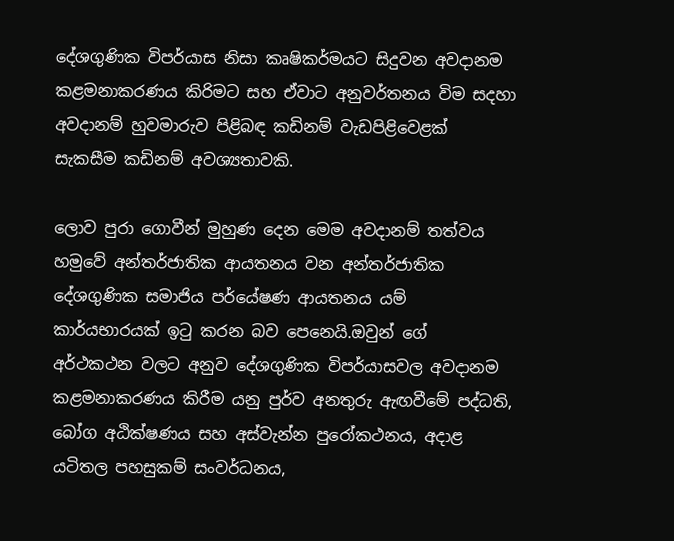දේශගුණික විපර්යාස නිසා කෘෂිකර්මයට සිදුවන අවදානම කළමනාකරණය කිරිමට සහ ඒවාට අනුවර්තනය විම සදහා අවදානම් හුවමාරුව පිළිබඳ කඩිනම් වැඩපිළිවෙළක් සැකසීම කඩිනම් අවශ්‍යතාවකි.

ලොව පුරා ගොවීන් මුහුණ දෙන මෙම අවදානම් තත්වය හමුවේ අන්තර්ජාතික ආයතනය වන අන්තර්ජාතික දේශගුණික සමාජිය පර්යේෂණ ආයතනය යම් කාර්යභාරයක් ඉටු කරන බව පෙනෙයි.ඔවුන් ගේ අර්ථකථන වලට අනුව දේශගුණික විපර්යාසවල අවදානම කළමනාකරණය කිරීම යනු පුර්ව අනතුරු ඇඟවීමේ පද්ධති, බෝග අඨික්ෂණය සහ අස්වැන්න පුරෝකථනය, අදාළ යටිතල පහසුකම් සංවර්ධනය,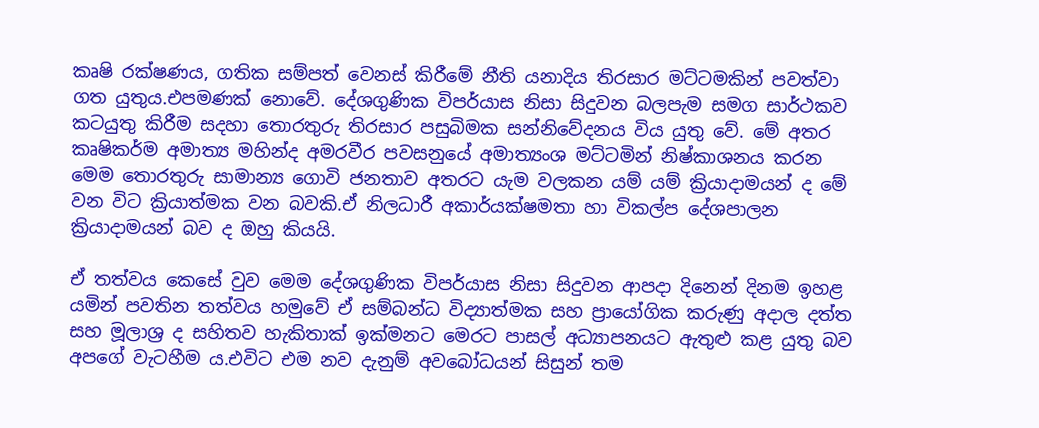කෘෂි රක්ෂණය, ගතික සම්පත් වෙනස් කිරීමේ නීති යනාදිය තිරසාර මට්ටමකින් පවත්වා ගත යුතුය.එපමණක් නොවේ. දේශගුණික විපර්යාස නිසා සිදුවන බලපැම සමග සාර්ථකව කටයුතු කිරීම සදහා තොරතුරු තිරසාර පසුබිමක සන්නිවේදනය විය යුතු වේ. මේ අතර කෘෂිකර්ම අමාත්‍ය මහින්ද අමරවීර පවසනුයේ අමාත්‍යංශ මට්ටමින් නිෂ්කාශනය කරන මෙම තොරතුරු සාමාන්‍ය ගොවි ජනතාව අතරට යැම වලකන යම් යම් ක්‍රියාදාමයන් ද මේ වන විට ක්‍රියාත්මක වන බවකි.ඒ නිලධාරී අකාර්යක්ෂමතා හා විකල්ප දේශපාලන ක්‍රියාදාමයන් බව ද ඔහු කියයි.

ඒ තත්වය කෙසේ වුව මෙම දේශගුණික විපර්යාස නිසා සිදුවන ආපදා දිනෙන් දිනම ඉහළ යමින් පවතින තත්වය හමුවේ ඒ සම්බන්ධ විද්‍යාත්මක සහ ප්‍රායෝගික කරුණු අදාල දත්ත සහ මූලාශ්‍ර ද සහිතව හැකිතාක් ඉක්මනට මෙරට පාසල් අධ්‍යාපනයට ඇතුළු කළ යුතු බව අපගේ වැටහීම ය.එවිට එම නව දැනුම් අවබෝධයන් සිසුන් තම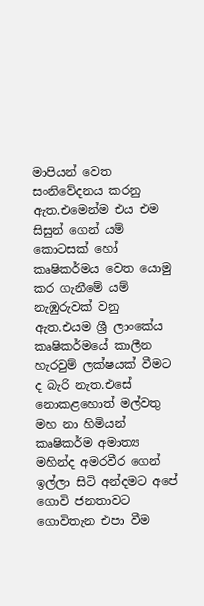මාපියන් වෙත සංනිවේදනය කරනු ඇත.එමෙන්ම එය එම සිසුන් ගෙන් යම් කොටසක් හෝ කෘෂිකර්මය වෙත යොමු කර ගැනීමේ යම් නැඹුරුවක් වනු ඇත.එයම ශ්‍රී ලාංකේය කෘෂිකර්මයේ කාලීන හැරවුම් ලක්ෂයක් වීමට ද බැරි නැත.එසේ නොකළහොත් මල්වතු මහ නා හිමියන් කෘෂිකර්ම අමාත්‍ය මහින්ද අමරවීර ගෙන් ඉල්ලා සිටි අන්දමට අපේ ගොවි ජනතාවට ගොවිතැන එපා වීම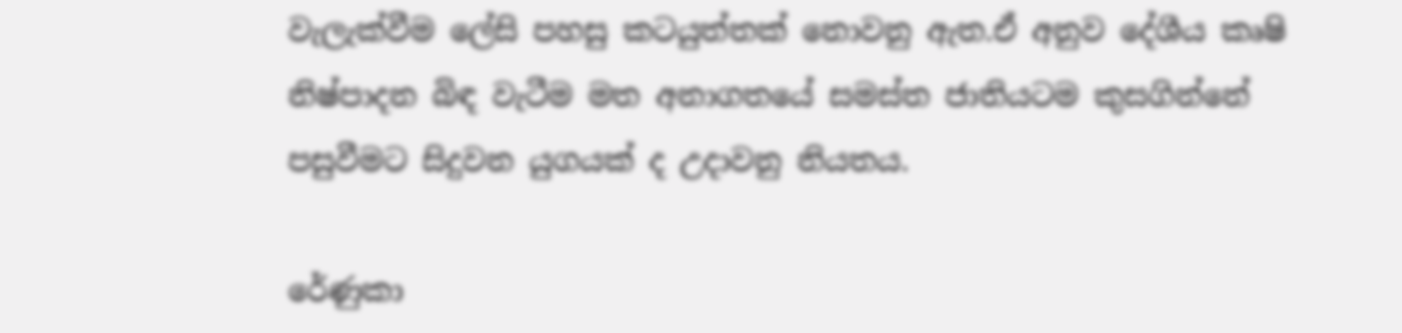වැලැක්වීම ලේසි පහසු කටයුත්තක් නොවනු ඇත.ඒ අනුව දේශීය කෘෂි නිෂ්පාදන බිඳ වැටීම මත අනාගතයේ සමස්ත ජාතියටම කුසගින්නේ පසුවීමට සිදුවන යුගයක් ද උදාවනු නියතය.

රේණුකා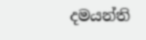දමයන්ති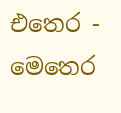එතෙර - මෙතෙර